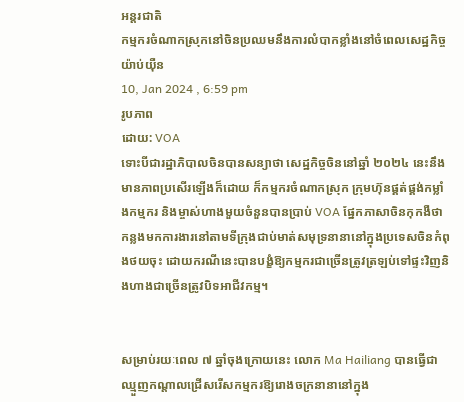អន្តរជាតិ
កម្មករចំណាកស្រុកនៅចិនប្រឈមនឹងការលំបាកខ្លាំងនៅចំពេលសេដ្ឋកិច្ចយ៉ាប់យ៉ឺន
10, Jan 2024 , 6:59 pm
រូបភាព
ដោយ: VOA
ទោះបីជារដ្ឋាភិបាលចិនបានសន្យាថា សេដ្ឋកិច្ចចិននៅឆ្នាំ ២០២៤ នេះនឹងមានភាពប្រសើរឡើងក៏ដោយ ក៏កម្មករចំណាកស្រុក ក្រុមហ៊ុនផ្គត់ផ្គង់កម្លាំងកម្មករ និងម្ចាស់ហាងមួយចំនួនបានប្រាប់ VOA ផ្នែកភាសាចិនកុកងឺថា កន្លងមកការងារនៅតាមទីក្រុងជាប់មាត់សមុទ្រនានានៅក្នុងប្រទេសចិនកំពុងថយចុះ ដោយករណីនេះបានបង្ខំឱ្យកម្មករជាច្រើនត្រូវត្រឡប់ទៅផ្ទះវិញនិងហាងជាច្រើនត្រូវបិទអាជីវកម្ម។


សម្រាប់រយៈពេល ៧ ឆ្នាំចុងក្រោយនេះ លោក Ma Hailiang បានធ្វើជាឈ្មួញកណ្ដាលជ្រើសរើសកម្មករឱ្យរោងចក្រនានានៅក្នុង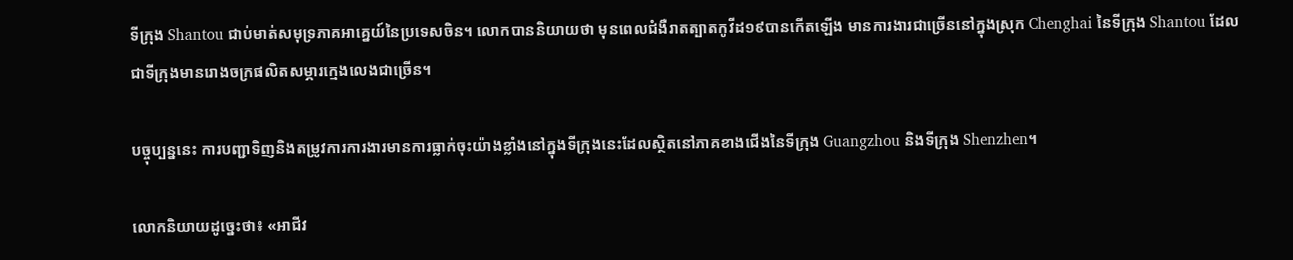ទីក្រុង Shantou ជាប់មាត់សមុទ្រភាគអាគ្នេយ៍នៃប្រទេសចិន។ លោកបាននិយាយថា មុនពេលជំងឺរាតត្បាតកូវីដ១៩បានកើតឡើង មានការងារជាច្រើននៅក្នុងស្រុក Chenghai នៃទីក្រុង Shantou ដែលជាទីក្រុងមានរោងចក្រផលិតសម្ភារក្មេងលេងជាច្រើន។

បច្ចុប្បន្ននេះ ការបញ្ជាទិញនិងតម្រូវការការងារមានការធ្លាក់ចុះយ៉ាងខ្លាំងនៅក្នុងទីក្រុងនេះដែលស្ថិតនៅភាគខាងជើងនៃទីក្រុង Guangzhou និងទីក្រុង Shenzhen។

លោកនិយាយដូច្នេះថា៖ «អាជីវ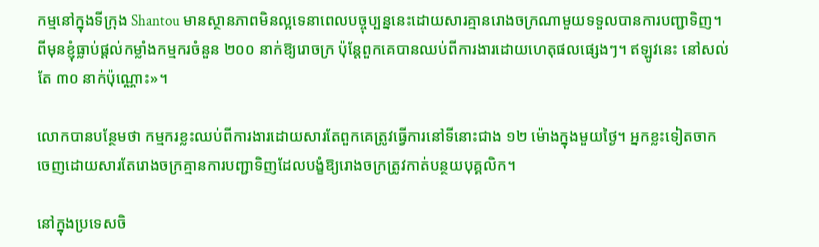កម្មនៅក្នុងទីក្រុង Shantou មានស្ថានភាពមិនល្អទេនាពេលបច្ចុប្បន្ននេះដោយសារគ្មានរោងចក្រណាមួយទទួលបានការបញ្ជាទិញ។ ពីមុនខ្ញុំធ្លាប់ផ្ដល់កម្លាំងកម្មករចំនួន ២០០ នាក់ឱ្យរោចក្រ ប៉ុន្តែពួកគេបានឈប់ពីការងារដោយហេតុផលផ្សេងៗ។ ឥឡូវនេះ នៅសល់តែ ៣០ នាក់ប៉ុណ្ណោះ»។

លោកបានបន្ថែមថា កម្មករខ្លះឈប់ពីការងារដោយសារតែពួកគេត្រូវធ្វើការនៅទីនោះជាង ១២ ម៉ោងក្នុងមួយថ្ងៃ។ អ្នកខ្លះទៀតចាកចេញដោយសារតែរោងចក្រគ្មានការបញ្ជាទិញដែលបង្ខំឱ្យរោងចក្រត្រូវកាត់បន្ថយបុគ្គលិក។

នៅក្នុងប្រទេសចិ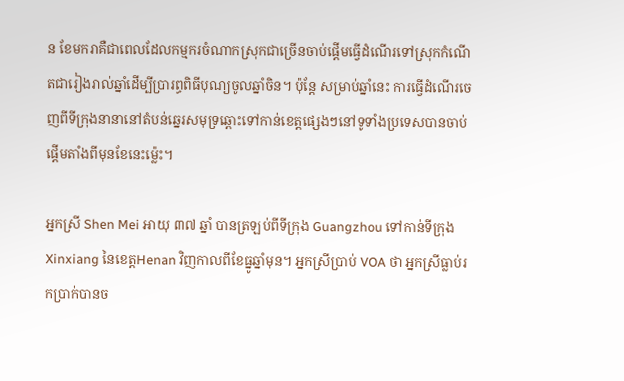ន ខែមករាគឺជាពេលដែលកម្មករចំណាកស្រុកជាច្រើនចាប់ផ្ដើមធ្វើដំណើរទៅស្រុកកំណើតជារៀងរាល់ឆ្នាំដើម្បីប្រារព្ធពិធីបុណ្យចូលឆ្នាំចិន។ ប៉ុន្តែ សម្រាប់ឆ្នាំនេះ ការធ្វើដំណើរចេញពីទីក្រុងនានានៅតំបន់ឆ្នេរសមុទ្រឆ្ពោះទៅកាន់ខេត្តផ្សេងៗនៅទូទាំងប្រទេសបានចាប់ផ្ដើមតាំងពីមុនខែនេះម្ល៉េះ។

អ្នកស្រី Shen Mei អាយុ ៣៧ ឆ្នាំ បានត្រឡប់ពីទីក្រុង Guangzhou ទៅកាន់ទីក្រុង Xinxiang នៃខេត្តHenan វិញកាលពីខែធ្នូឆ្នាំមុន។ អ្នកស្រីប្រាប់ VOA ថា អ្នកស្រីធ្លាប់រកប្រាក់បានច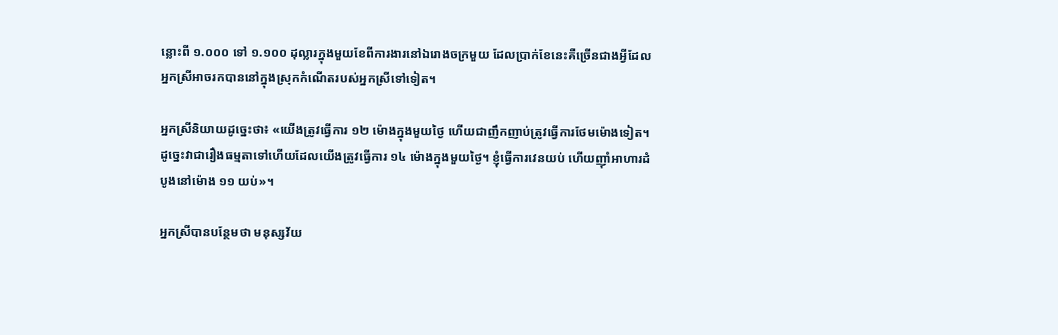ន្លោះពី ១.០០០ ទៅ ១.១០០ ដុល្លារក្នុងមួយខែពីការងារនៅឯរោងចក្រមួយ ដែលប្រាក់ខែនេះគឺច្រើនជាងអ្វីដែលអ្នកស្រីអាចរកបាននៅក្នុងស្រុកកំណើតរបស់អ្នកស្រីទៅទៀត។

អ្នកស្រីនិយាយដូច្នេះថា៖ «យើងត្រូវធ្វើការ ១២ ម៉ោងក្នុងមួយថ្ងៃ ហើយជាញឹកញាប់ត្រូវធ្វើការថែមម៉ោងទៀត។ ដូច្នេះវាជារឿងធម្មតាទៅហើយដែលយើងត្រូវធ្វើការ ១៤ ម៉ោងក្នុងមួយថ្ងៃ។ ខ្ញុំធ្វើការវេនយប់ ហើយញ៉ាំអាហារដំបូងនៅម៉ោង ១១ យប់»។

អ្នកស្រីបានបន្ថែមថា មនុស្សវ័យ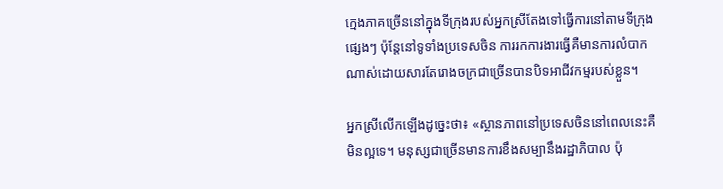ក្មេងភាគច្រើននៅក្នុងទីក្រុងរបស់អ្នកស្រីតែងទៅធ្វើការនៅតាមទីក្រុងផ្សេងៗ ប៉ុន្តែនៅទូទាំងប្រទេសចិន ការរកការងារធ្វើគឺមានការលំបាកណាស់ដោយសារតែរោងចក្រជាច្រើនបានបិទអាជីវកម្មរបស់ខ្លួន។

អ្នកស្រីលើកឡើងដូច្នេះថា៖ «ស្ថានភាពនៅប្រទេសចិននៅពេលនេះគឺមិនល្អទេ។ មនុស្សជាច្រើនមានការខឹងសម្បានឹងរដ្ឋាភិបាល ប៉ុ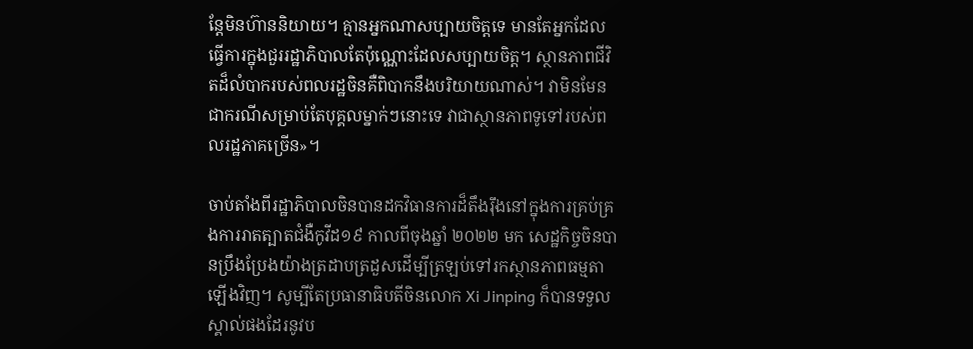ន្តែមិនហ៊ាននិយាយ។ គ្មានអ្នកណាសប្បាយចិត្តទេ មានតែអ្នកដែលធ្វើការក្នុងជួររដ្ឋាភិបាលតែប៉ុណ្ណោះដែលសប្បាយចិត្ត។ ស្ថានភាពជីវិតដ៏លំបាករបស់ពលរដ្ឋចិនគឺពិបាកនឹងបរិយាយណាស់។ វាមិនមែនជាករណីសម្រាប់តែបុគ្គលម្នាក់ៗនោះទេ វាជាស្ថានភាពទូទៅរបស់ពលរដ្ឋភាគច្រើន»។

ចាប់តាំងពីរដ្ឋាភិបាលចិនបានដកវិធានការដ៏តឹងរ៉ឹងនៅក្នុងការគ្រប់គ្រងការរាតត្បាតជំងឺកូវីដ១៩ កាលពីចុងឆ្នាំ ២០២២ មក សេដ្ឋកិច្ចចិនបានប្រឹងប្រែងយ៉ាងត្រដាបត្រដួសដើម្បីត្រឡប់ទៅរកស្ថានភាពធម្មតាឡើងវិញ។ សូម្បីតែប្រធានាធិបតីចិនលោក Xi Jinping ក៏បានទទួលស្គាល់ផងដែរនូវប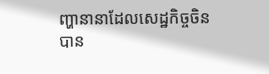ញ្ហានានាដែលសេដ្ឋកិច្ចចិនបាន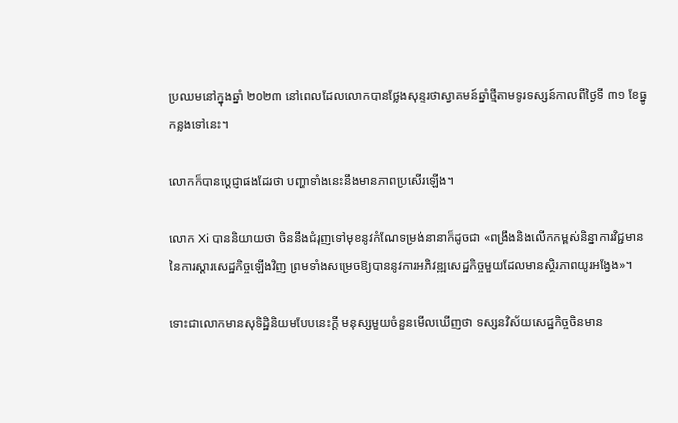ប្រឈមនៅក្នុងឆ្នាំ ២០២៣ នៅពេលដែលលោកបានថ្លែងសុន្ទរថាស្វាគមន៍ឆ្នាំថ្មីតាមទូរទស្សន៍កាលពីថ្ងៃទី ៣១ ខែធ្នូកន្លងទៅនេះ។

លោកក៏បានប្ដេជ្ញាផងដែរថា បញ្ហាទាំងនេះនឹងមានភាពប្រសើរឡើង។

លោក Xi បាននិយាយថា ចិននឹងជំរុញទៅមុខនូវកំណែទម្រង់នានាក៏ដូចជា «ពង្រឹងនិងលើកកម្ពស់និន្នាការវិជ្ជមាននៃការស្ដារសេដ្ឋកិច្ចឡើងវិញ ព្រមទាំងសម្រេចឱ្យបាននូវការអភិវឌ្ឍសេដ្ឋកិច្ចមួយដែលមានស្ថិរភាពយូរអង្វែង»។

ទោះជាលោកមានសុទិដ្ឋិនិយមបែបនេះក្ដី មនុស្សមួយចំនួនមើលឃើញថា ទស្សនវិស័យសេដ្ឋកិច្ចចិនមាន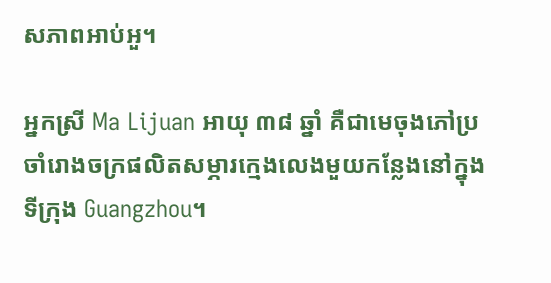សភាពអាប់អួ។

អ្នកស្រី Ma Lijuan អាយុ ៣៨ ឆ្នាំ គឺជាមេចុងភៅប្រចាំរោងចក្រផលិតសម្ភារក្មេងលេងមួយកន្លែងនៅក្នុងទីក្រុង Guangzhou។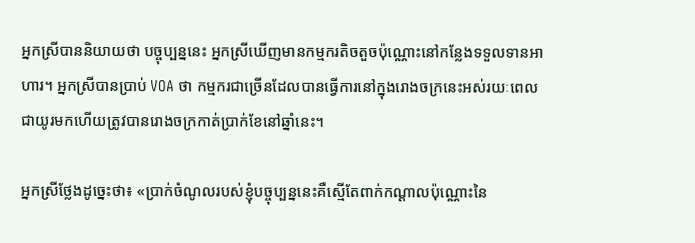អ្នកស្រីបាននិយាយថា បច្ចុប្បន្ននេះ អ្នកស្រីឃើញមានកម្មករតិចតួចប៉ុណ្ណោះនៅកន្លែងទទួលទានអាហារ។ អ្នកស្រីបានប្រាប់ VOA ថា កម្មករជាច្រើនដែលបានធ្វើការនៅក្នុងរោងចក្រនេះអស់រយៈពេលជាយូរមកហើយត្រូវបានរោងចក្រកាត់ប្រាក់ខែនៅឆ្នាំនេះ។

អ្នកស្រីថ្លែងដូច្នេះថា៖ «ប្រាក់ចំណូលរបស់ខ្ញុំបច្ចុប្បន្ននេះគឺស្មើតែពាក់កណ្ដាលប៉ុណ្ណោះនៃ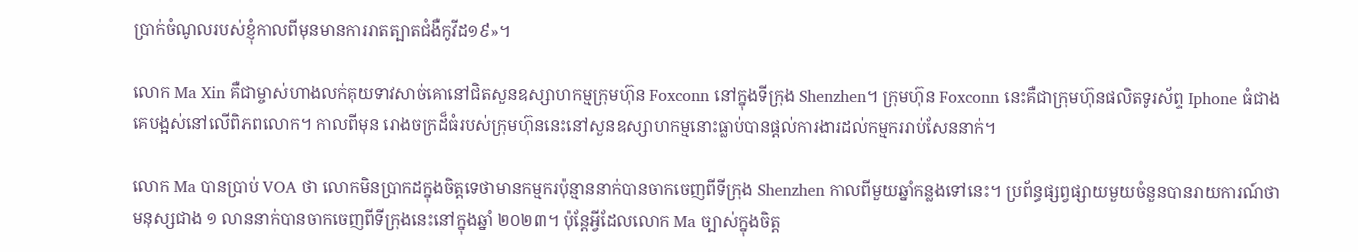ប្រាក់ចំណូលរបស់ខ្ញុំកាលពីមុនមានការរាតត្បាតជំងឺកូវីដ១៩»។

លោក Ma Xin គឺជាម្ចាស់ហាងលក់គុយទាវសាច់គោនៅជិតសួនឧស្សាហកម្មក្រុមហ៊ុន Foxconn នៅក្នុងទីក្រុង Shenzhen។ ក្រុមហ៊ុន Foxconn នេះគឺជាក្រុមហ៊ុនផលិតទូរស័ព្ទ Iphone ធំជាងគេបង្អស់នៅលើពិភពលោក។ កាលពីមុន រោងចក្រដ៏ធំរបស់ក្រុមហ៊ុននេះនៅសួនឧស្សាហកម្មនោះធ្លាប់បានផ្ដល់ការងារដល់កម្មកររាប់សែននាក់។

លោក Ma បានប្រាប់ VOA ថា លោកមិនប្រាកដក្នុងចិត្តទេថាមានកម្មករប៉ុន្មាននាក់បានចាកចេញពីទីក្រុង Shenzhen កាលពីមួយឆ្នាំកន្លងទៅនេះ។ ប្រព័ន្ធផ្សព្វផ្សាយមួយចំនួនបានរាយការណ៍ថា មនុស្សជាង ១ លាននាក់បានចាកចេញពីទីក្រុងនេះនៅក្នុងឆ្នាំ ២០២៣។ ប៉ុន្តែអ្វីដែលលោក Ma ច្បាស់ក្នុងចិត្ត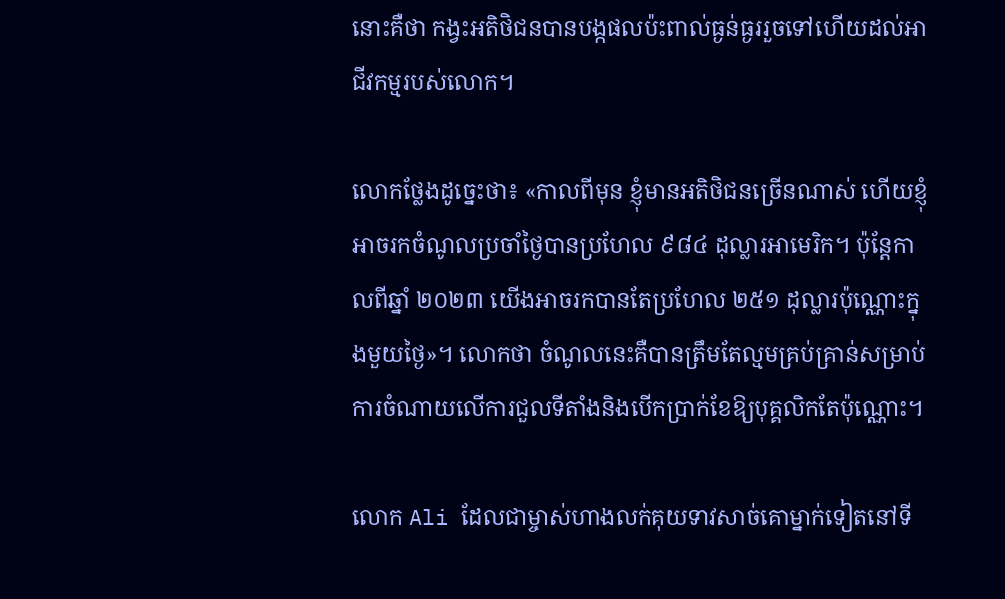នោះគឺថា កង្វះអតិថិជនបានបង្កផលប៉ះពាល់ធ្ងន់ធ្ងររួចទៅហើយដល់អាជីវកម្មរបស់លោក។

លោកថ្លែងដូច្នេះថា៖ «កាលពីមុន ខ្ញុំមានអតិថិជនច្រើនណាស់ ហើយខ្ញុំអាចរកចំណូលប្រចាំថ្ងៃបានប្រហែល ៩៨៤ ដុល្លារអាមេរិក។ ប៉ុន្តែកាលពីឆ្នាំ ២០២៣ យើងអាចរកបានតែប្រហែល ២៥១ ដុល្លារប៉ុណ្ណោះក្នុងមួយថ្ងៃ»។ លោកថា ចំណូលនេះគឺបានត្រឹមតែល្មមគ្រប់គ្រាន់សម្រាប់ការចំណាយលើការជួលទីតាំងនិងបើកប្រាក់ខែឱ្យបុគ្គលិកតែប៉ុណ្ណោះ។

លោក Ali ដែលជាម្ចាស់ហាងលក់គុយទាវសាច់គោម្នាក់ទៀតនៅទី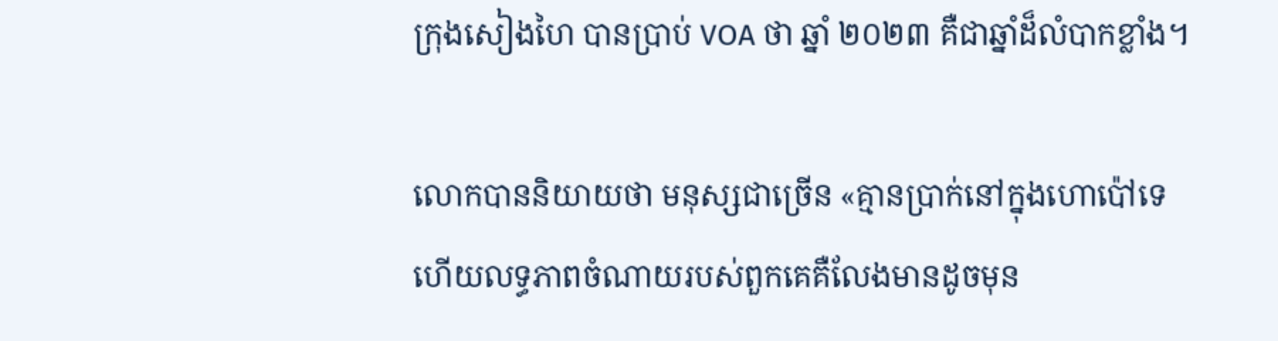ក្រុងសៀងហៃ បានប្រាប់ VOA ថា ឆ្នាំ ២០២៣ គឺជាឆ្នាំដ៏លំបាកខ្លាំង។

លោកបាននិយាយថា មនុស្សជាច្រើន «គ្មានប្រាក់នៅក្នុងហោប៉ៅទេ ហើយលទ្ធភាពចំណាយរបស់ពួកគេគឺលែងមានដូចមុន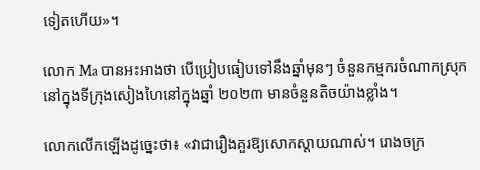ទៀតហើយ»។

លោក Ma បានអះអាងថា បើប្រៀបធៀបទៅនឹងឆ្នាំមុនៗ ចំនួនកម្មករចំណាកស្រុកនៅក្នុងទីក្រុងសៀងហៃនៅក្នុងឆ្នាំ ២០២៣ មានចំនួនតិចយ៉ាងខ្លាំង។

លោកលើកឡើងដូច្នេះថា៖ «វាជារឿងគួរឱ្យសោកស្ដាយណាស់។ រោងចក្រ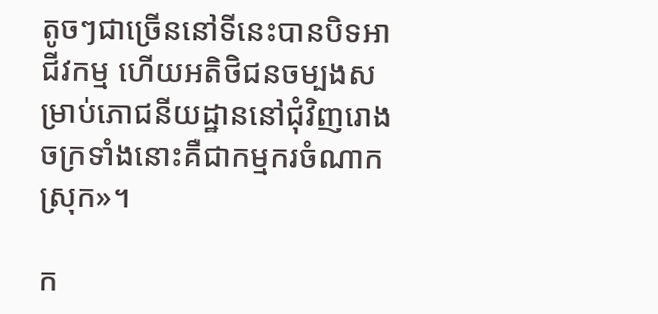តូចៗជាច្រើននៅទីនេះបានបិទអាជីវកម្ម ហើយអតិថិជនចម្បងសម្រាប់ភោជនីយដ្ឋាននៅជុំវិញរោងចក្រទាំងនោះគឺជាកម្មករចំណាកស្រុក»។

ក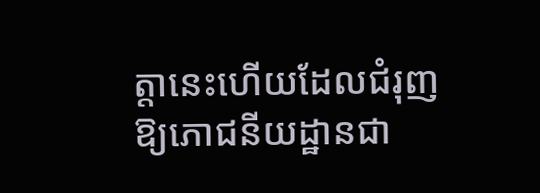ត្តានេះហើយដែលជំរុញឱ្យភោជនីយដ្ឋានជា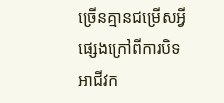ច្រើនគ្មានជម្រើសអ្វីផ្សេងក្រៅពីការបិទអាជីវក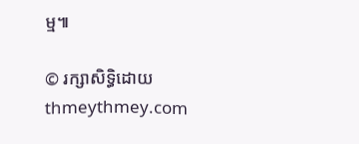ម្ម៕

© រក្សាសិទ្ធិដោយ thmeythmey.com